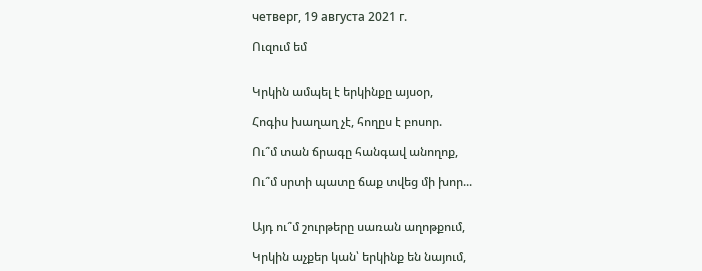четверг, 19 августа 2021 г.

Ուզում եմ


Կրկին ամպել է երկինքը այսօր,

Հոգիս խաղաղ չէ, հողըս է բոսոր.

Ու՞մ տան ճրագը հանգավ անողոք,

Ու՞մ սրտի պատը ճաք տվեց մի խոր...


Այդ ու՞մ շուրթերը սառան աղոթքում,

Կրկին աչքեր կան՝ երկինք են նայում,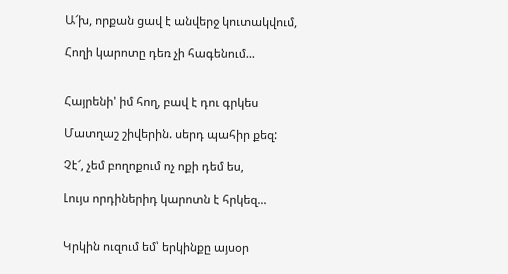Ա՜խ, որքան ցավ է անվերջ կուտակվում,

Հողի կարոտը դեռ չի հագենում...


Հայրենի' իմ հող, բավ է դու գրկես

Մատղաշ շիվերին. սերդ պահիր քեզ:

Չէ՜, չեմ բողոքում ոչ ոքի դեմ ես,

Լույս որդիներիդ կարոտն է հրկեզ...


Կրկին ուզում եմ՝ երկինքը այսօր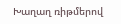Խաղաղ ռիթմերով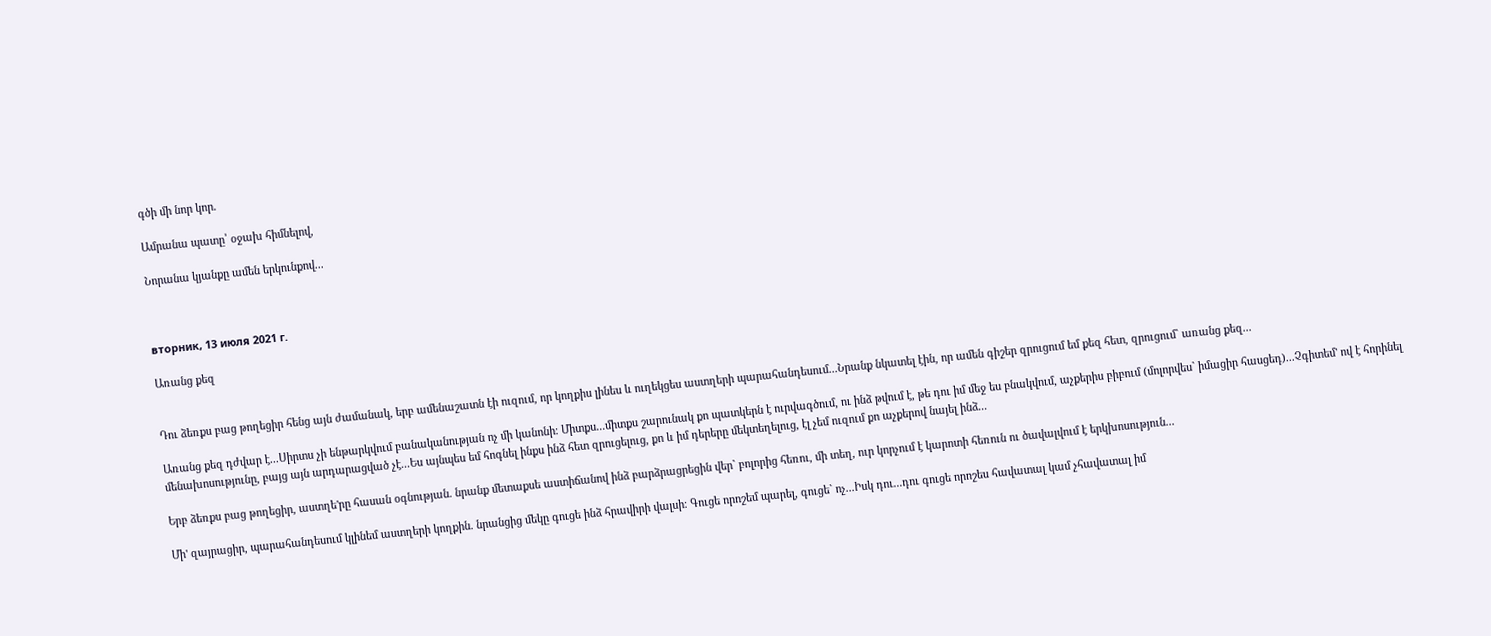գծի մի նոր կոր.

Ամրանա պատը՝ օջախ հիմնելով,

Նորանա կյանքը ամեն երկունքով...



вторник, 13 июля 2021 г.

Առանց քեզ


Դու ձեռքս բաց թողեցիր հենց այն ժամանակ, երբ ամենաշատն էի ուզում, որ կողքիս լինես և ուղեկցես աստղերի պարահանդեսում...Նրանք նկատել էին, որ ամեն գիշեր զրուցում եմ քեզ հետ, զրուցում` առանց քեզ...

Առանց քեզ դժվար է...Սիրտս չի ենթարկվում բանականության ոչ մի կանոնի։ Միտքս...միտքս շարունակ քո պատկերն է ուրվագծում, ու ինձ թվում է, թե դու իմ մեջ ես բնակվում, աչքերիս բիբում (մոլորվես` իմացիր հասցեդ)...Չգիտեմ' ով է հորինել մենախոսությունը, բայց այն արդարացված չէ...Ես այնպես եմ հոգնել ինքս ինձ հետ զրուցելուց, քո և իմ դերերը մեկտեղելուց, էլ չեմ ուզում քո աչքերով նայել ինձ...

Երբ ձեռքս բաց թողեցիր, աստղե'րը հասան օգնության. նրանք մետաքսե աստիճանով ինձ բարձրացրեցին վեր` բոլորից հեռու, մի տեղ, ուր կորչում է կարոտի հեռուն ու ծավալվում է երկխոսություն...

Մի' զայրացիր, պարահանդեսում կլինեմ աստղերի կողքին. նրանցից մեկը գուցե ինձ հրավիրի վալսի։ Գուցե որոշեմ պարել, գուցե` ոչ...Իսկ դու...դու գուցե որոշես հավատալ կամ չհավատալ իմ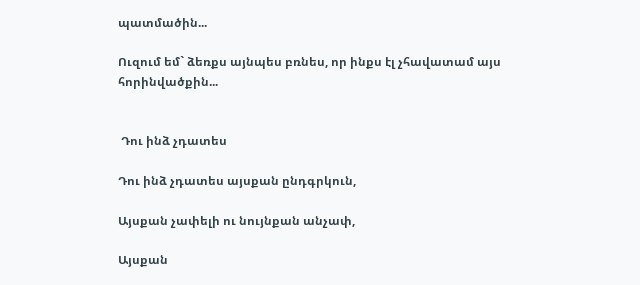պատմածին...

Ուզում եմ` ձեռքս այնպես բռնես, որ ինքս էլ չհավատամ այս հորինվածքին...


 Դու ինձ չդատես

Դու ինձ չդատես այսքան ընդգրկուն,

Այսքան չափելի ու նույնքան անչափ,

Այսքան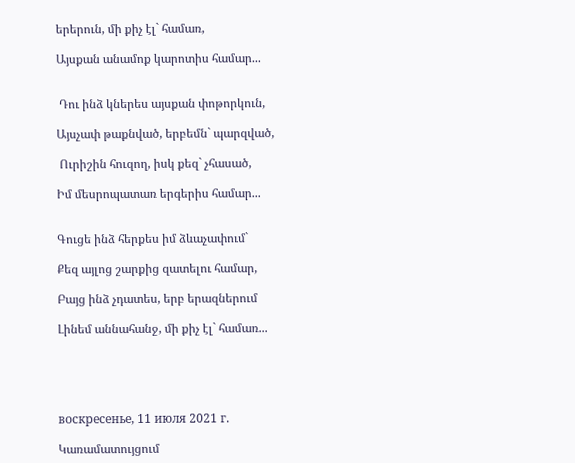երերուն, մի քիչ էլ` համառ,

Այսքան անամոք կարոտիս համար...


 Դու ինձ կներես այսքան փոթորկուն,

Այսչափ թաքնված, երբեմն` պարզված,

 Ուրիշին հուզող, իսկ քեզ` չհասած,

Իմ մեսրոպատառ երգերիս համար...


Գուցե ինձ հերքես իմ ձևաչափում`

Քեզ այլոց շարքից զատելու համար,

Բայց ինձ չդատես, երբ երազներում

Լինեմ աննահանջ, մի քիչ էլ` համառ...





воскресенье, 11 июля 2021 г.

Կառամատույցում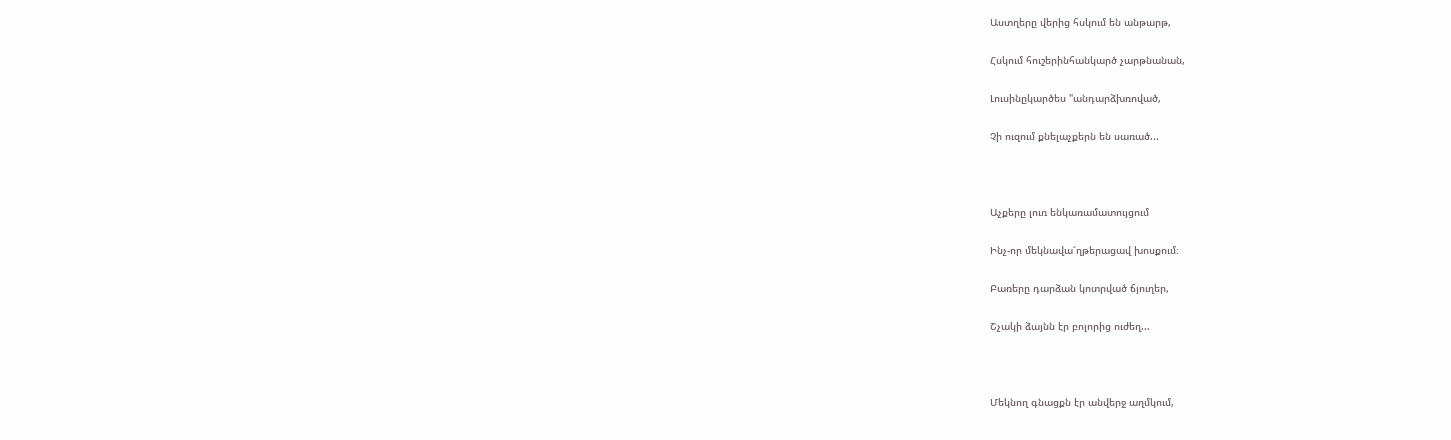Աստղերը վերից հսկում են անթարթ,

Հսկում հուշերինհանկարծ չարթնանան,

Լուսինըկարծես "անդարձխռոված,

Չի ուզում քնելաչքերն են սառած...



Աչքերը լուռ ենկառամատույցում

Ինչ-որ մեկնավա՜ղթերացավ խոսքում։

Բառերը դարձան կոտրված ճյուղեր,

Շչակի ձայնն էր բոլորից ուժեղ...



Մեկնող գնացքն էր անվերջ աղմկում,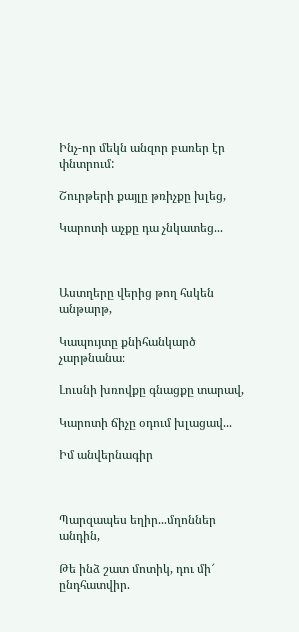Ինչ-որ մեկն անզոր բառեր էր փնտրում:

Շուրթերի քայլը թռիչքը խլեց,

Կարոտի աչքը դա չնկատեց...



Աստղերը վերից թող հսկեն անթարթ,

Կապույտը քնիհանկարծ չարթնանա։

Լուսնի խռովքը գնացքը տարավ,

Կարոտի ճիչը օդում խլացավ...

Իմ անվերնագիր



Պարզապես եղիր...մղոններ անդին,

Թե ինձ շատ մոտիկ, դու մի՜ ընդհատվիր.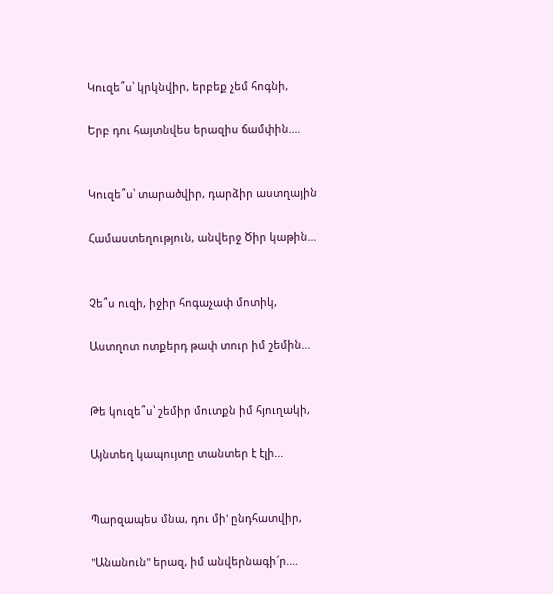Կուզե՞ս՝ կրկնվիր, երբեք չեմ հոգնի,

Երբ դու հայտնվես երազիս ճամփին.…


Կուզե՞ս՝ տարածվիր, դարձիր աստղային

Համաստեղություն, անվերջ Ծիր կաթին...


Չե՞ս ուզի, իջիր հոգաչափ մոտիկ,

Աստղոտ ոտքերդ թափ տուր իմ շեմին...


Թե կուզե՞ս՝ շեմիր մուտքն իմ հյուղակի,

Այնտեղ կապույտը տանտեր է էլի...


Պարզապես մնա, դու մի' ընդհատվիր,

"Անանուն" երազ, իմ անվերնագի՜ր.…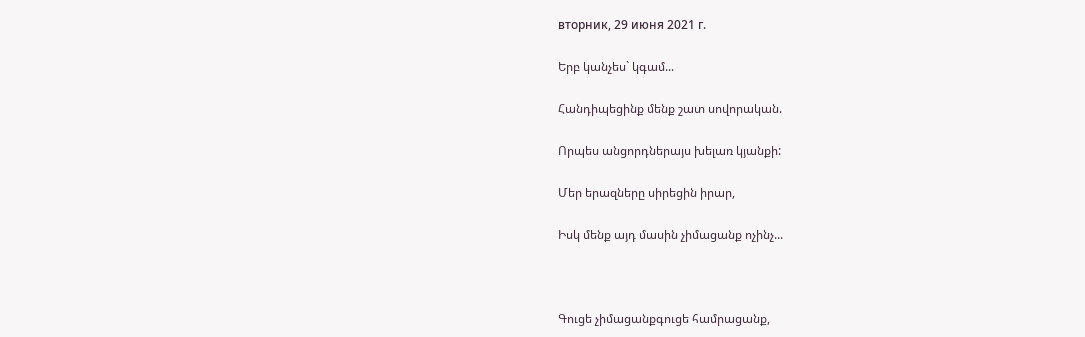вторник, 29 июня 2021 г.

Երբ կանչես` կգամ...

Հանդիպեցինք մենք շատ սովորական.

Որպես անցորդներայս խելառ կյանքի:

Մեր երազները սիրեցին իրար,

Իսկ մենք այդ մասին չիմացանք ոչինչ...



Գուցե չիմացանքգուցե համրացանք,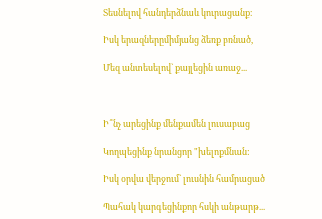Տեսնելով հանդերձնաև կուրացանք։

Իսկ երազներըմիմյանց ձեռք բռնած,

Մեզ անտեսելով` քայլեցին առաջ...



Ի՞նչ արեցինք մենքամեն լուսաբաց

Կողպեցինք նրանցոր "խելոքմնան:

Իսկ օրվա վերջում` լուսնին համրացած

Պահակ կարգեցինքոր հսկի անթարթ...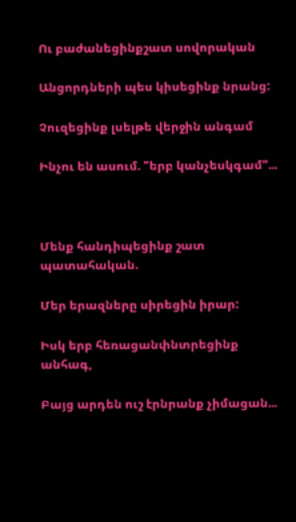Ու բաժանեցինքշատ սովորական

Անցորդների պես կիսեցինք նրանց:

Չուզեցինք լսելթե վերջին անգամ

Ինչու են ասում. "երբ կանչեսկգամ"...



Մենք հանդիպեցինք շատ պատահական.

Մեր երազները սիրեցին իրար:

Իսկ երբ հեռացանփնտրեցինք անհագ,

Բայց արդեն ուշ էրնրանք չիմացան...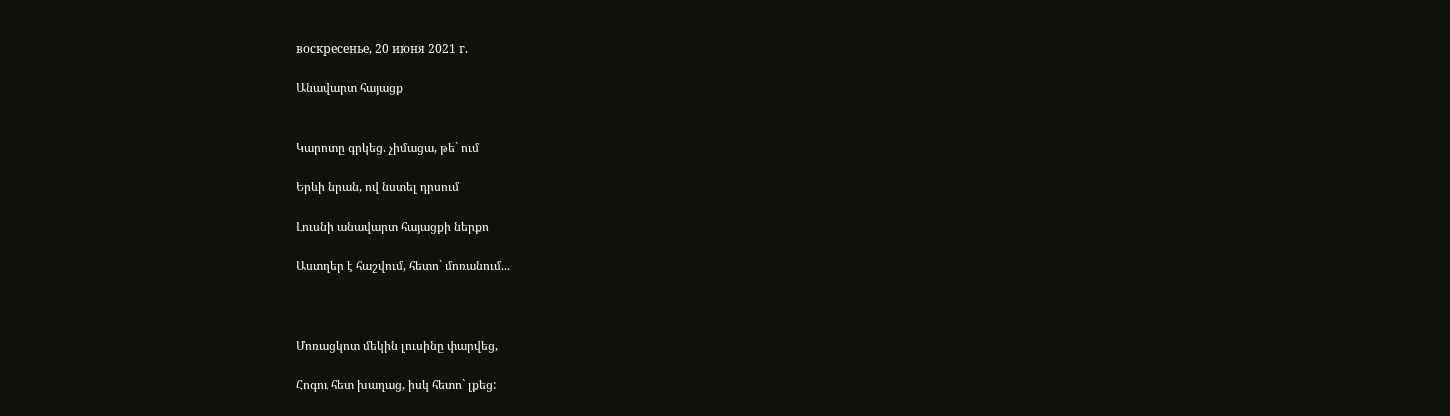воскресенье, 20 июня 2021 г.

Անավարտ հայացք


Կարոտը գրկեց. չիմացա, թե` ում

Երևի նրան, ով նստել դրսում

Լուսնի անավարտ հայացքի ներքո

Աստղեր է հաշվում, հետո` մոռանում...



Մոռացկոտ մեկին լուսինը փարվեց,

Հոգու հետ խաղաց, իսկ հետո` լքեց: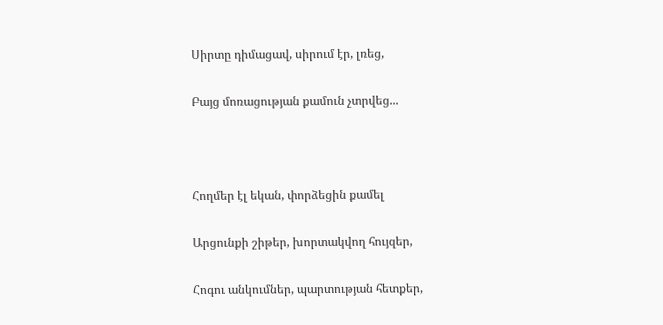Սիրտը դիմացավ, սիրում էր, լռեց,

Բայց մոռացության քամուն չտրվեց...



Հողմեր էլ եկան, փորձեցին քամել

Արցունքի շիթեր, խորտակվող հույզեր,

Հոգու անկումներ, պարտության հետքեր,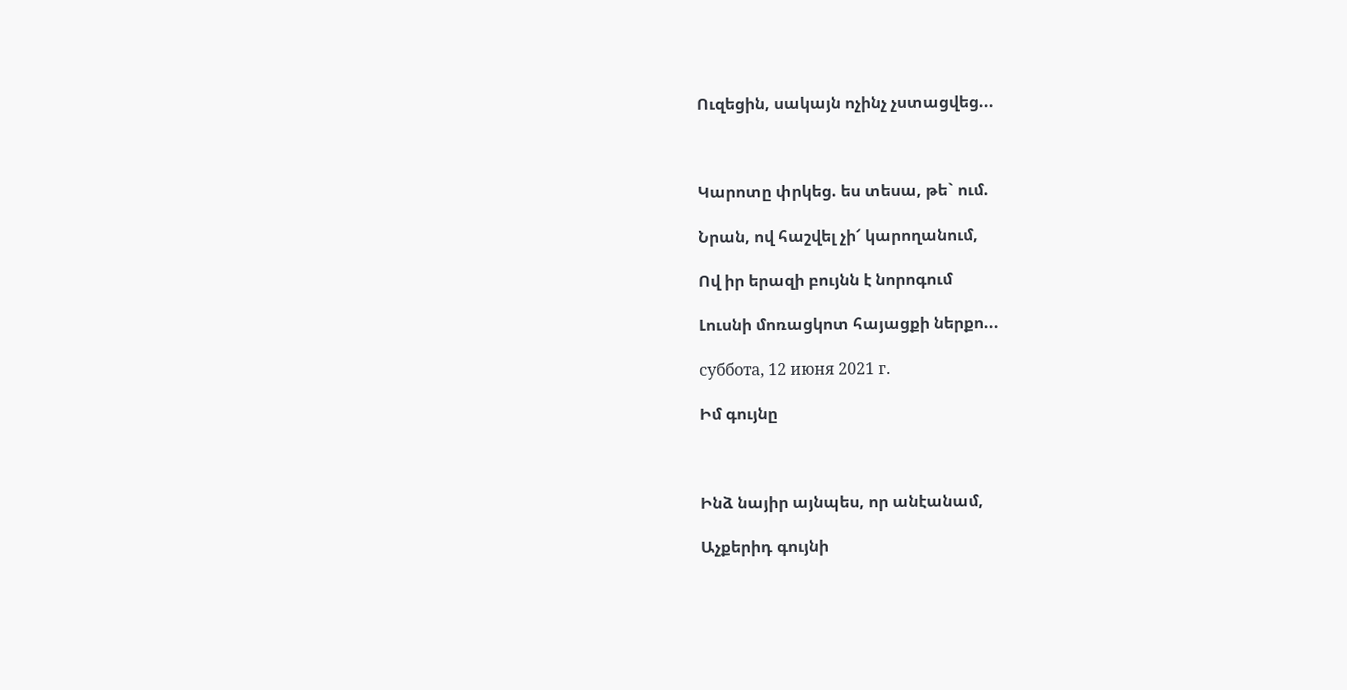Ուզեցին, սակայն ոչինչ չստացվեց...



Կարոտը փրկեց. ես տեսա, թե` ում.

Նրան, ով հաշվել չի՜ կարողանում,

Ով իր երազի բույնն է նորոգում

Լուսնի մոռացկոտ հայացքի ներքո...

суббота, 12 июня 2021 г.

Իմ գույնը



Ինձ նայիր այնպես, որ անէանամ,

Աչքերիդ գույնի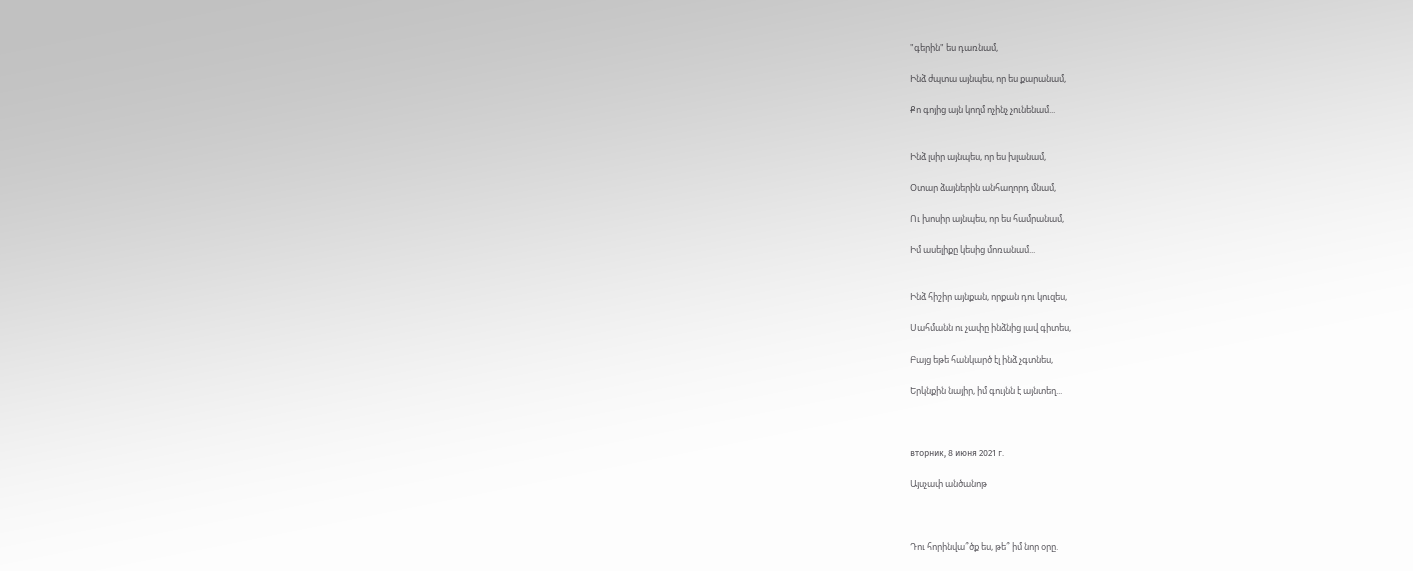"գերին" ես դառնամ,

Ինձ ժպտա այնպես, որ ես քարանամ,

Քո գոյից այն կողմ ոչինչ չունենամ...


Ինձ լսիր այնպես, որ ես խլանամ,

Օտար ձայներին անհաղորդ մնամ,

Ու խոսիր այնպես, որ ես համրանամ,

Իմ ասելիքը կեսից մոռանամ...


Ինձ հիշիր այնքան, որքան դու կուզես,

Սահմանն ու չափը ինձնից լավ գիտես,

Բայց եթե հանկարծ էլ ինձ չգտնես,

Երկնքին նայիր, իմ գույնն է այնտեղ...



вторник, 8 июня 2021 г.

Այսչափ անծանոթ



Դու հորինվա՞ծք ես, թե՞ իմ նոր օրը.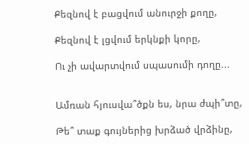Քեզնով է բացվում անուրջի քողը,

Քեզնով է լցվում երկնքի կորը,

Ու չի ավարտվում սպասումի դողը...


Ամռան հյուսվա՞ծքն ես, նրա ժպի՞տը,

Թե՞ տաք գույներից խրձած վրձինը,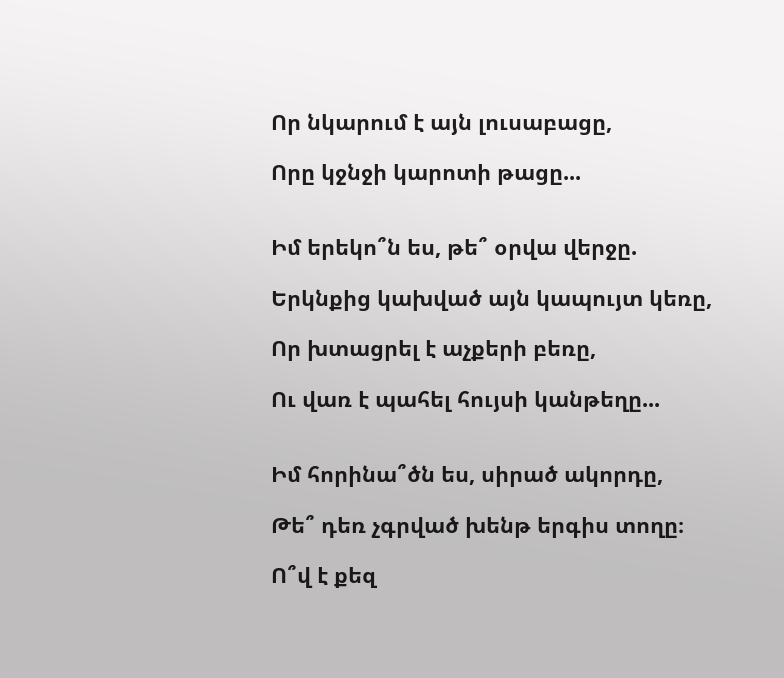Որ նկարում է այն լուսաբացը,

Որը կջնջի կարոտի թացը...


Իմ երեկո՞ն ես, թե՞ օրվա վերջը.

Երկնքից կախված այն կապույտ կեռը,

Որ խտացրել է աչքերի բեռը,

Ու վառ է պահել հույսի կանթեղը...


Իմ հորինա՞ծն ես, սիրած ակորդը,

Թե՞ դեռ չգրված խենթ երգիս տողը։

Ո՞վ է քեզ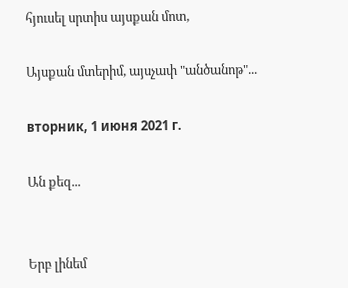հյուսել սրտիս այսքան մոտ,

Այսքան մտերիմ, այսչափ "անծանոթ"...

вторник, 1 июня 2021 г.

Ան քեզ...


Երբ լինեմ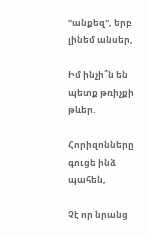"անքեզ", երբ լինեմ անսեր,

Իմ ինչի՞ն են պետք թռիչքի թևեր.

Հորիզոնները գուցե ինձ պահեն,

Չէ որ նրանց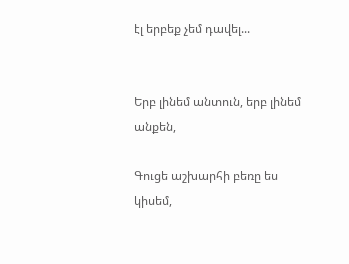էլ երբեք չեմ դավել...


Երբ լինեմ անտուն, երբ լինեմ անքեն,

Գուցե աշխարհի բեռը ես կիսեմ,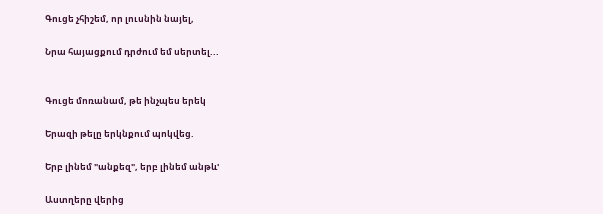Գուցե չհիշեմ, որ լուսնին նայել,

Նրա հայացքում դրժում եմ սերտել...


Գուցե մոռանամ, թե ինչպես երեկ

Երազի թելը երկնքում պոկվեց.

Երբ լինեմ "անքեզ", երբ լինեմ անթև'

Աստղերը վերից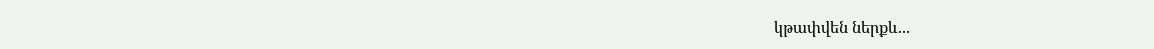կթափվեն ներքև...